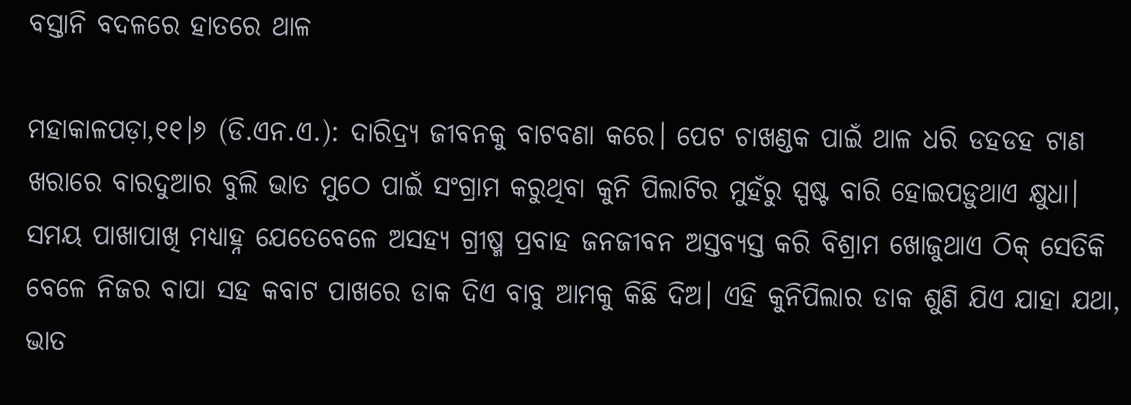ବସ୍ତାନି ବଦଳରେ ହାତରେ ଥାଳ

ମହାକାଳପଡ଼ା,୧୧।୬ (ଡି.ଏନ.ଏ.): ଦାରିଦ୍ର୍ୟ ଜୀବନକୁ ବାଟବଣା କରେ। ପେଟ ଚାଖଣ୍ଡକ ପାଇଁ ଥାଳ ଧରି ଡହଡହ ଟାଣ ଖରାରେ ବାରଦୁଆର ବୁଲି ଭାତ ମୁଠେ ପାଇଁ ସଂଗ୍ରାମ କରୁଥିବା କୁନି ପିଲାଟିର ମୁହଁରୁ ସ୍ପଷ୍ଟ ବାରି ହୋଇପଡ଼ୁଥାଏ କ୍ଷୁଧା। ସମୟ ପାଖାପାଖି ମଧ୍ୟାହ୍ନ ଯେତେବେଳେ ଅସହ୍ୟ ଗ୍ରୀଷ୍ମ ପ୍ରବାହ ଜନଜୀବନ ଅସ୍ତବ୍ୟସ୍ତ କରି ବିଶ୍ରାମ ଖୋଜୁଥାଏ ଠିକ୍‌ ସେତିକି ବେଳେ ନିଜର ବାପା ସହ କବାଟ ପାଖରେ ଡାକ ଦିଏ ବାବୁ ଆମକୁ କିଛି ଦିଅ। ଏହି କୁନିପିଲାର ଡାକ ଶୁଣି ଯିଏ ଯାହା ଯଥା, ଭାତ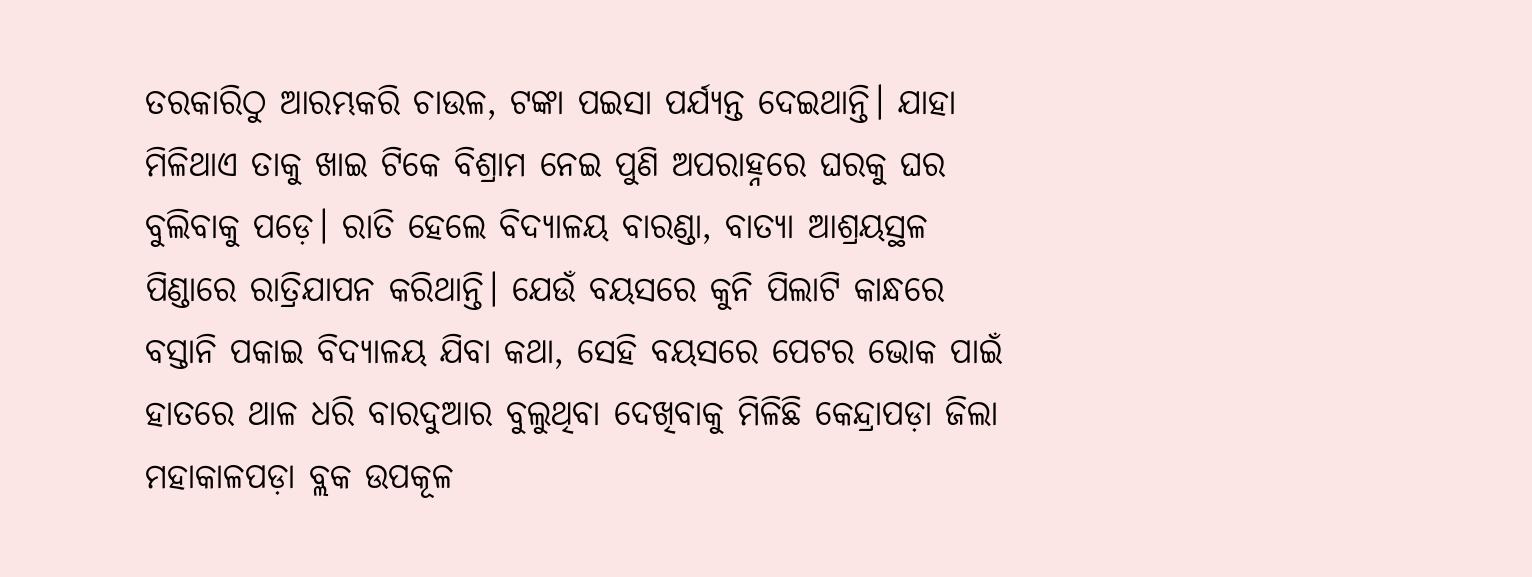ତରକାରିଠୁ ଆରମ୍ଭକରି ଚାଉଳ, ଟଙ୍କା ପଇସା ପର୍ଯ୍ୟନ୍ତ ଦେଇଥାନ୍ତି। ଯାହା ମିଳିଥାଏ ତାକୁ ଖାଇ ଟିକେ ବିଶ୍ରାମ ନେଇ ପୁଣି ଅପରାହ୍ନରେ ଘରକୁ ଘର ବୁଲିବାକୁ ପଡ଼େ। ରାତି ହେଲେ ବିଦ୍ୟାଳୟ ବାରଣ୍ଡା, ବାତ୍ୟା ଆଶ୍ରୟସ୍ଥଳ ପିଣ୍ଡାରେ ରାତ୍ରିଯାପନ କରିଥାନ୍ତି। ଯେଉଁ ବୟସରେ କୁନି ପିଲାଟି କାନ୍ଧରେ ବସ୍ତାନି ପକାଇ ବିଦ୍ୟାଳୟ ଯିବା କଥା, ସେହି ବୟସରେ ପେଟର ଭୋକ ପାଇଁ ହାତରେ ଥାଳ ଧରି ବାରଦୁଆର ବୁଲୁଥିବା ଦେଖିବାକୁ ମିଳିଛି କେନ୍ଦ୍ରାପଡ଼ା ଜିଲା ମହାକାଳପଡ଼ା ବ୍ଲକ ଉପକୂଳ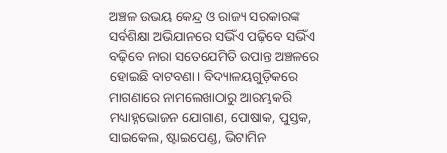ଅଞ୍ଚଳ ଉଭୟ କେନ୍ଦ୍ର ଓ ରାଜ୍ୟ ସରକାରଙ୍କ ସର୍ବଶିକ୍ଷା ଅଭିଯାନରେ ସଭିଁଏ ପଢ଼ିବେ ସଭିଁଏ ବଢ଼ିବେ ନାରା ସତେଯେମିତି ଉପାନ୍ତ ଅଞ୍ଚଳରେ ହୋଇଛି ବାଟବଣା। ବିଦ୍ୟାଳୟଗୁଡ଼ିକରେ ମାଗଣାରେ ନାମଲେଖାଠାରୁ ଆରମ୍ଭକରି ମଧ୍ୟାହ୍ନଭୋଜନ ଯୋଗାଣ, ପୋଷାକ, ପୁସ୍ତକ, ସାଇକେଲ, ଷ୍ଟାଇପେଣ୍ଡ, ଭିଟାମିନ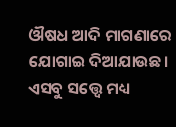ଔଷଧ ଆଦି ମାଗଣାରେ ଯୋଗାଇ ଦିଆଯାଉଛ। ଏସବୁ ସତ୍ତ୍ୱେ ମଧ୍ୟ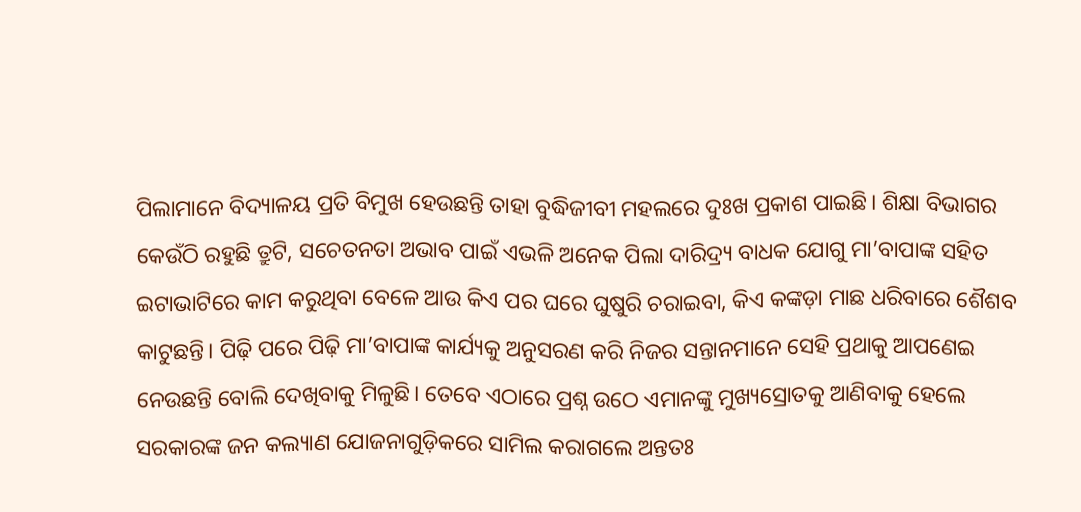ପିଲାମାନେ ବିଦ୍ୟାଳୟ ପ୍ରତି ବିମୁଖ ହେଉଛନ୍ତି ତାହା ବୁଦ୍ଧିଜୀବୀ ମହଲରେ ଦୁଃଖ ପ୍ରକାଶ ପାଇଛି। ଶିକ୍ଷା ବିଭାଗର କେଉଁଠି ରହୁଛି ତ୍ରୁଟି, ସଚେତନତା ଅଭାବ ପାଇଁ ଏଭଳି ଅନେକ ପିଲା ଦାରିଦ୍ର୍ୟ ବାଧକ ଯୋଗୁ ମା’ବାପାଙ୍କ ସହିତ ଇଟାଭାଟିରେ କାମ କରୁଥିବା ବେଳେ ଆଉ କିଏ ପର ଘରେ ଘୁଷୁରି ଚରାଇବା, କିଏ କଙ୍କଡ଼ା ମାଛ ଧରିବାରେ ଶୈଶବ କାଟୁଛନ୍ତି। ପିଢ଼ି ପରେ ପିଢ଼ି ମା’ବାପାଙ୍କ କାର୍ଯ୍ୟକୁ ଅନୁସରଣ କରି ନିଜର ସନ୍ତାନମାନେ ସେହି ପ୍ରଥାକୁ ଆପଣେଇ ନେଉଛନ୍ତି ବୋଲି ଦେଖିବାକୁ ମିଳୁଛି। ତେବେ ଏଠାରେ ପ୍ରଶ୍ନ ଉଠେ ଏମାନଙ୍କୁ ମୁଖ୍ୟସ୍ରୋତକୁ ଆଣିବାକୁ ହେଲେ ସରକାରଙ୍କ ଜନ କଲ୍ୟାଣ ଯୋଜନାଗୁଡ଼ିକରେ ସାମିଲ କରାଗଲେ ଅନ୍ତତଃ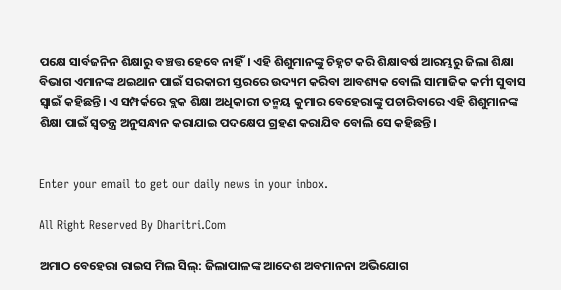ପକ୍ଷେ ସାର୍ବଜନିନ ଶିକ୍ଷାରୁ ବଞ୍ଚତ୍ତ ହେବେ ନାହିଁ। ଏହି ଶିଶୁମାନଙ୍କୁ ଚିହ୍ନଟ କରି ଶିକ୍ଷାବର୍ଷ ଆରମ୍ଭରୁ ଜିଲା ଶିକ୍ଷା ବିଭାଗ ଏମାନଙ୍କ ଥଇଥାନ ପାଇଁ ସରକାରୀ ସ୍ତରରେ ଉଦ୍ୟମ କରିବା ଆବଶ୍ୟକ ବୋଲି ସାମାଜିକ କର୍ମୀ ସୁବାସ ସ୍ବାଇଁ କହିଛନ୍ତି। ଏ ସମ୍ପର୍କରେ ବ୍ଲକ ଶିକ୍ଷା ଅଧିକାରୀ ତନ୍ମୟ କୁମାର ବେହେରାଙ୍କୁ ପଚାରିବାରେ ଏହି ଶିଶୁମାନଙ୍କ ଶିକ୍ଷା ପାଇଁ ସ୍ବତନ୍ତ୍ର ଅନୁସନ୍ଧାନ କରାଯାଇ ପଦକ୍ଷେପ ଗ୍ରହଣ କରାଯିବ ବୋଲି ସେ କହିଛନ୍ତି।


Enter your email to get our daily news in your inbox.

All Right Reserved By Dharitri.Com

ଅମାଠ ବେହେରା ରାଇସ ମିଲ ସିଲ୍‌: ଜିଲାପାଳଙ୍କ ଆଦେଶ ଅବମାନନା ଅଭିଯୋଗ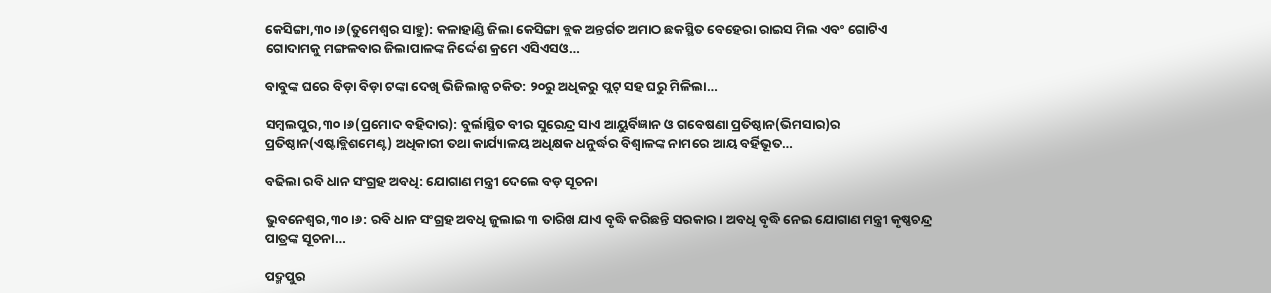କେସିଙ୍ଗା,୩୦।୬(ତୁମେଶ୍ୱର ସାହୁ): କଳାହାଣ୍ଡି ଜିଲା କେସିଙ୍ଗା ବ୍ଲକ ଅନ୍ତର୍ଗତ ଅମାଠ ଛକସ୍ଥିତ ବେହେରା ରାଇସ ମିଲ ଏବଂ ଗୋଟିଏ ଗୋଦାମକୁ ମଙ୍ଗଳବାର ଜିଲାପାଳଙ୍କ ନିର୍ଦ୍ଦେଶ କ୍ରମେ ଏସିଏସଓ…

ବାବୁଙ୍କ ଘରେ ବିଡ଼ା ବିଡ଼ା ଟଙ୍କା ଦେଖି ଭିଜିଲାନ୍ସ ଚକିତ: ୨୦ରୁ ଅଧିକରୁ ପ୍ଲଟ୍‌ ସହ ଘରୁ ମିଳିଲା…

ସମ୍ବଲପୁର,୩୦।୬(ପ୍ରମୋଦ ବହିଦାର): ବୁର୍ଲାସ୍ଥିତ ବୀର ସୁରେନ୍ଦ୍ର ସାଏ ଆୟୁର୍ବିଜ୍ଞାନ ଓ ଗବେଷଣା ପ୍ରତିଷ୍ଠାନ(ଭିମସାର)ର ପ୍ରତିଷ୍ଠାନ(ଏଷ୍ଟାବ୍ଲିଶମେଣ୍ଟ) ଅଧିକାରୀ ତଥା କାର୍ଯ୍ୟାଳୟ ଅଧିକ୍ଷକ ଧନୁର୍ଦ୍ଧର ବିଶ୍ୱାଳଙ୍କ ନାମରେ ଆୟ ବର୍ହିଭୂତ…

ବଢିଲା ରବି ଧାନ ସଂଗ୍ରହ ଅବଧି: ଯୋଗାଣ ମନ୍ତ୍ରୀ ଦେଲେ ବଡ଼ ସୂଚନା

ଭୁବନେଶ୍ୱର,୩୦।୬: ରବି ଧାନ ସଂଗ୍ରହ ଅବଧି ଜୁଲାଇ ୩ ତାରିଖ ଯାଏ ବୃଦ୍ଧି କରିଛନ୍ତି ସରକାର। ଅବଧି ବୃଦ୍ଧି ନେଇ ଯୋଗାଣ ମନ୍ତ୍ରୀ କୃଷ୍ଣଚନ୍ଦ୍ର ପାତ୍ରଙ୍କ ସୂଚନା…

ପଦ୍ମପୁର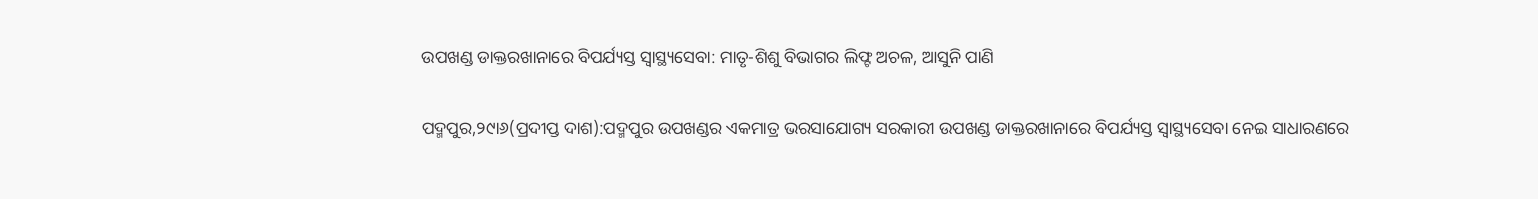ଉପଖଣ୍ଡ ଡାକ୍ତରଖାନାରେ ବିପର୍ଯ୍ୟସ୍ତ ସ୍ବାସ୍ଥ୍ୟସେବା: ମାତୃ-ଶିଶୁ ବିଭାଗର ଲିଫ୍ଟ ଅଚଳ, ଆସୁନି ପାଣି

ପଦ୍ମପୁର,୨୯ା୬(ପ୍ରଦୀପ୍ତ ଦାଶ):ପଦ୍ମପୁର ଉପଖଣ୍ଡର ଏକମାତ୍ର ଭରସାଯୋଗ୍ୟ ସରକାରୀ ଉପଖଣ୍ଡ ଡାକ୍ତରଖାନାରେ ବିପର୍ଯ୍ୟସ୍ତ ସ୍ବାସ୍ଥ୍ୟସେବା ନେଇ ସାଧାରଣରେ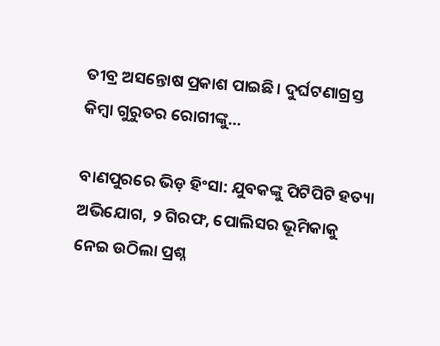ତୀବ୍ର ଅସନ୍ତୋଷ ପ୍ରକାଶ ପାଇଛି। ଦୁର୍ଘଟଣାଗ୍ରସ୍ତ କିମ୍ବା ଗୁରୁତର ରୋଗୀଙ୍କୁ…

ବାଣପୁରରେ ଭିଡ଼ ହିଂସା: ଯୁବକଙ୍କୁ ପିଟିପିଟି ହତ୍ୟା ଅଭିଯୋଗ, ୨ ଗିରଫ, ପୋଲିସର ଭୂମିକାକୁ ନେଇ ଉଠିଲା ପ୍ରଶ୍ନ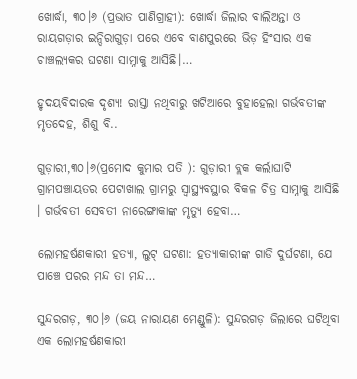ଖୋର୍ଦ୍ଧା, ୩୦।୬ (ପ୍ରଭାତ ପାଣିଗ୍ରାହୀ): ଖୋର୍ଦ୍ଧା ଜିଲାର ବାଲିଅନ୍ତା ଓ ରାୟଗଡ଼ାର ଇନ୍ଦିରାଗୁଡ଼ା ପରେ ଏବେ ବାଣପୁରରେ ଭିଡ଼ ହିଂସାର ଏକ ଚାଞ୍ଚଲ୍ୟକର ଘଟଣା ସାମ୍ନାକୁ ଆସିଛି।…

ହୃଦୟବିଦାରକ ଦୃଶ୍ୟ! ରାସ୍ତା ନଥିବାରୁ ଖଟିଆରେ ବୁହାହେଲା ଗର୍ଭବତୀଙ୍କ ମୃତଦେହ, ଶିଶୁ ବି..

ଗୁଡ଼ାରୀ,୩୦।୬(ପ୍ରମୋଦ କୁମାର ପତି ): ଗୁଡ଼ାରୀ ବ୍ଲକ କର୍ଲାଘାଟି ଗ୍ରାମପଞ୍ଚାୟତର ପେଟାଖାଲ ଗ୍ରାମରୁ ସ୍ବାସ୍ଥ୍ୟବସ୍ଥାର ବିକଳ ଚିତ୍ର ସାମ୍ନାକୁ ଆସିଛି । ଗର୍ଭବତୀ ସେବତୀ ନାରେଙ୍ଗାକାଙ୍କ ମୃତ୍ୟୁ ହେବା…

ଲୋମହର୍ଷଣକାରୀ ହତ୍ୟା, ଲୁଟ୍ ଘଟଣା: ହତ୍ୟାକାରୀଙ୍କ ଗାଡି ଦୁର୍ଘଟଣା, ଯେ ପାଞ୍ଚେ ପରର ମନ୍ଦ ତା ମନ୍ଦ…

ସୁନ୍ଦରଗଡ଼, ୩୦।୬ (ଜୟ ନାରାୟଣ ମେଣ୍ଡୁଳି): ସୁନ୍ଦରଗଡ଼ ଜିଲାରେ ଘଟିଥିବା ଏକ ଲୋମହର୍ଷଣକାରୀ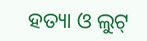ହତ୍ୟା ଓ ଲୁଟ୍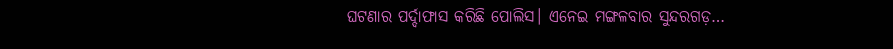ଘଟଣାର ପର୍ଦ୍ଦାଫାସ କରିଛି ପୋଲିସ। ଏନେଇ ମଙ୍ଗଳବାର ସୁନ୍ଦରଗଡ଼…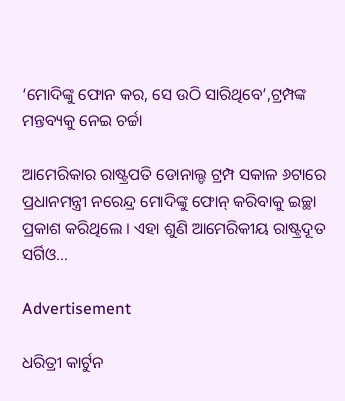‘ମୋଦିଙ୍କୁ ଫୋନ କର, ସେ ଉଠି ସାରିଥିବେ’,ଟ୍ରମ୍ପଙ୍କ ମନ୍ତବ୍ୟକୁ ନେଇ ଚର୍ଚ୍ଚା

ଆମେରିକାର ରାଷ୍ଟ୍ରପତି ଡୋନାଲ୍ଡ ଟ୍ରମ୍ପ ସକାଳ ୬ଟାରେ ପ୍ରଧାନମନ୍ତ୍ରୀ ନରେନ୍ଦ୍ର ମୋଦିଙ୍କୁ ଫୋନ୍ କରିବାକୁ ଇଚ୍ଛା ପ୍ରକାଶ କରିଥିଲେ । ଏହା ଶୁଣି ଆମେରିକୀୟ ରାଷ୍ଟ୍ରଦୂତ ସର୍ଗିଓ…

Advertisement

ଧରିତ୍ରୀ କାର୍ଟୁନ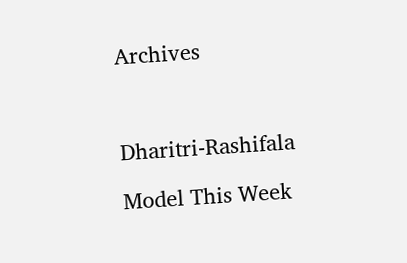Archives



Dharitri-Rashifala

Model This Week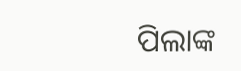ପିଲାଙ୍କ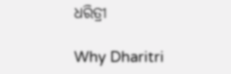ଧରିତ୍ରୀ

Why Dharitri